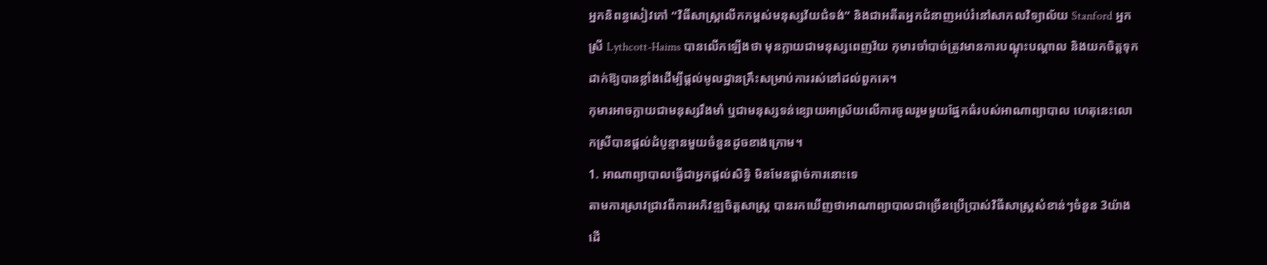អ្នកនិពន្ធសៀវភៅ “វិធីសាស្ត្រលើកកម្ពស់មនុស្សវ័យជំទង់” និងជាអតីតអ្នកជំនាញអប់រំនៅសាកលវិទ្យាល័យ Stanford អ្នកស្រី Lythcott-Haims បានលើកឡើងថា មុនក្លាយជាមនុស្សពេញវ័យ កុមារចាំបាច់ត្រូវមានការបណ្តុះបណ្តាល និងយកចិត្តទុកដាក់ឱ្យបានខ្លាំងដើម្បីផ្តល់មូលដ្ឋានគ្រឹះសម្រាប់ការរស់នៅដល់ពួកគេ។
កុមារអាចក្លាយជាមនុស្សរឹងមាំ ឬជាមនុស្សទន់ខ្សោយអាស្រ័យលើការចូលរួមមួយផ្នែកធំរបស់អាណាព្យាបាល ហេតុនេះលោកស្រីបានផ្តល់ដំបូន្មានមួយចំនួនដូចខាងក្រោម។
1. អាណាព្យាបាលធ្វើជាអ្នកផ្តល់សិទ្ធិ មិនមែនផ្តាច់ការនោះទេ
តាមការស្រាវជ្រាវពីការអភិវឌ្ឍចិត្តសាស្ត្រ បានរកឃើញថាអាណាព្យាបាលជាច្រើនប្រើប្រាស់វិធីសាស្ត្រសំខាន់ៗចំនួន 3យ៉ាងដើ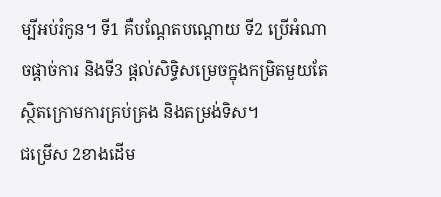ម្បីអប់រំកូន។ ទី1 គឺបណ្តែតបណ្តោយ ទី2 ប្រើអំណាចផ្តាច់ការ និងទី3 ផ្តល់សិទ្ធិសម្រេចក្នុងកម្រិតមួយតែស្ថិតក្រោមការគ្រប់គ្រង និងតម្រង់ទិស។
ជម្រើស 2ខាងដើម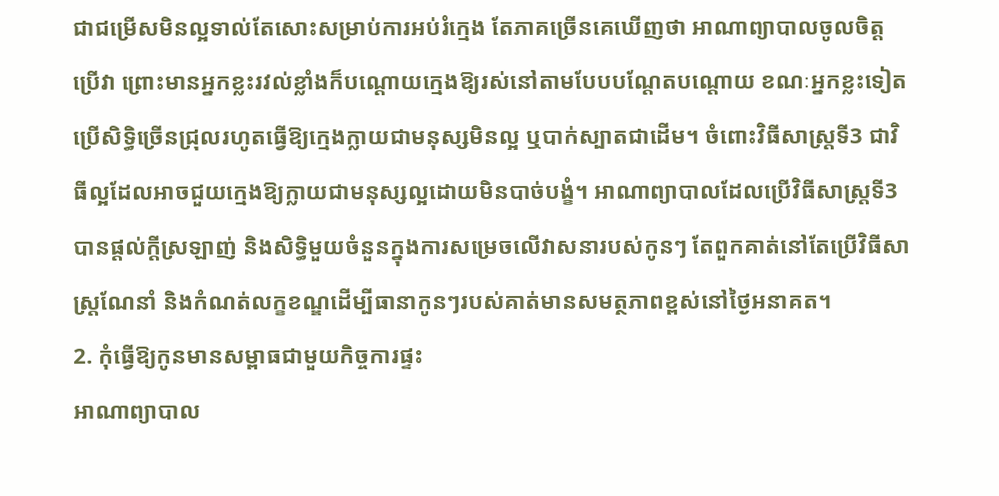ជាជម្រើសមិនល្អទាល់តែសោះសម្រាប់ការអប់រំក្មេង តែភាគច្រើនគេឃើញថា អាណាព្យាបាលចូលចិត្តប្រើវា ព្រោះមានអ្នកខ្លះរវល់ខ្លាំងក៏បណ្តោយក្មេងឱ្យរស់នៅតាមបែបបណ្តែតបណ្តោយ ខណៈអ្នកខ្លះទៀតប្រើសិទ្ធិច្រើនជ្រុលរហូតធ្វើឱ្យក្មេងក្លាយជាមនុស្សមិនល្អ ឬបាក់ស្បាតជាដើម។ ចំពោះវិធីសាស្ត្រទី3 ជាវិធីល្អដែលអាចជួយក្មេងឱ្យក្លាយជាមនុស្សល្អដោយមិនបាច់បង្ខំ។ អាណាព្យាបាលដែលប្រើវិធីសាស្ត្រទី3 បានផ្តល់ក្តីស្រឡាញ់ និងសិទ្ធិមួយចំនួនក្នុងការសម្រេចលើវាសនារបស់កូនៗ តែពួកគាត់នៅតែប្រើវិធីសាស្ត្រណែនាំ និងកំណត់លក្ខខណ្ឌដើម្បីធានាកូនៗរបស់គាត់មានសមត្ថភាពខ្ពស់នៅថ្ងៃអនាគត។
2. កុំធ្វើឱ្យកូនមានសម្ពាធជាមួយកិច្ចការផ្ទះ
អាណាព្យាបាល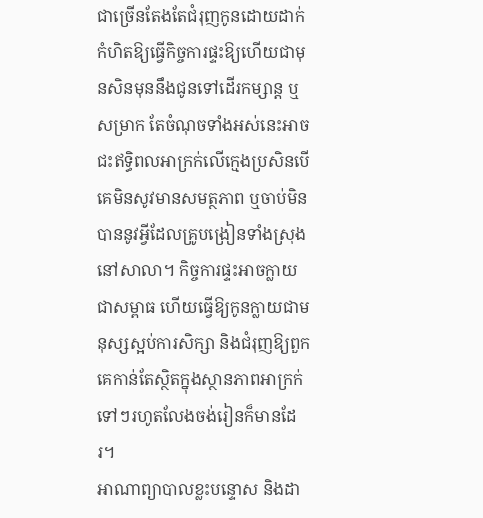ជាច្រើនតែងតែជំរុញកូនដោយដាក់កំហិតឱ្យធ្វើកិច្ចការផ្ទះឱ្យហើយជាមុនសិនមុននឹងជូនទៅដើរកម្សាន្ត ឬសម្រាក តែចំណុចទាំងអស់នេះអាចជះឥទ្ធិពលអាក្រក់លើក្មេងប្រសិនបើគេមិនសូវមានសមត្ថភាព ឬចាប់មិនបាននូវអ្វីដែលគ្រូបង្រៀនទាំងស្រុងនៅសាលា។ កិច្ចការផ្ទះអាចក្លាយជាសម្ពាធ ហើយធ្វើឱ្យកូនក្លាយជាមនុស្សស្អប់ការសិក្សា និងជំរុញឱ្យពួកគេកាន់តែស្ថិតក្នុងស្ថានភាពអាក្រក់ទៅៗរហូតលែងចង់រៀនក៏មានដែរ។
អាណាព្យាបាលខ្លះបន្ទោស និងដា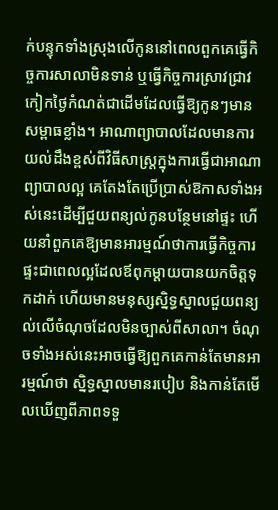ក់បន្ទុកទាំងស្រុងលើកូននៅពេលពួកគេធ្វើកិច្ចការសាលាមិនទាន់ ឬធ្វើកិច្ចការស្រាវជ្រាវកៀកថ្ងៃកំណត់ជាដើមដែលធ្វើឱ្យកូនៗមានសម្ពាធខ្លាំង។ អាណាព្យាបាលដែលមានការយល់ដឹងខ្ពស់ពីវិធីសាស្ត្រក្នុងការធ្វើជាអាណាព្យាបាលល្អ គេតែងតែប្រើប្រាស់ឱកាសទាំងអស់នេះដើម្បីជួយពន្យល់កូនបន្ថែមនៅផ្ទះ ហើយនាំពួកគេឱ្យមានអារម្មណ៍ថាការធ្វើកិច្ចការផ្ទះជាពេលល្អដែលឪពុកម្តាយបានយកចិត្តទុកដាក់ ហើយមានមនុស្សស្និទ្ធស្នាលជួយពន្យល់លើចំណុចដែលមិនច្បាស់ពីសាលា។ ចំណុចទាំងអស់នេះអាចធ្វើឱ្យពួកគេកាន់តែមានអារម្មណ៍ថា ស្និទ្ធស្នាលមានរបៀប និងកាន់តែមើលឃើញពីភាពទទួ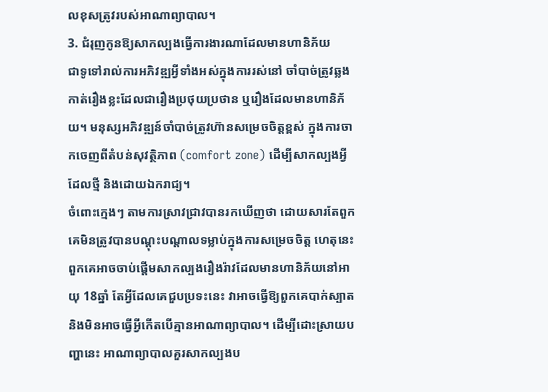លខុសត្រូវរបស់អាណាព្យាបាល។
3. ជំរុញកូនឱ្យសាកល្បងធ្វើការងារណាដែលមានហានិភ័យ
ជាទូទៅរាល់ការអភិវឌ្ឍអ្វីទាំងអស់ក្នុងការរស់នៅ ចាំបាច់ត្រូវឆ្លងកាត់រឿងខ្លះដែលជារឿងប្រថុយប្រថាន ឬរឿងដែលមានហានិភ័យ។ មនុស្សអភិវឌ្ឍន៍ចាំបាច់ត្រូវហ៊ានសម្រេចចិត្តខ្ពស់ ក្នុងការចាកចេញពីតំបន់សុវត្ថិភាព (comfort zone) ដើម្បីសាកល្បងអ្វីដែលថ្មី និងដោយឯករាជ្យ។
ចំពោះក្មេងៗ តាមការស្រាវជ្រាវបានរកឃើញថា ដោយសារតែពួកគេមិនត្រូវបានបណ្តុះបណ្តាលទម្លាប់ក្នុងការសម្រេចចិត្ត ហេតុនេះពួកគេអាចចាប់ផ្តើមសាកល្បងរឿងរ៉ាវដែលមានហានិភ័យនៅអាយុ 18ឆ្នាំ តែអ្វីដែលគេជួបប្រទះនេះ វាអាចធ្វើឱ្យពួកគេបាក់ស្បាត និងមិនអាចធ្វើអ្វីកើតបើគ្មានអាណាព្យាបាល។ ដើម្បីដោះស្រាយបញ្ហានេះ អាណាព្យាបាលគួរសាកល្បងប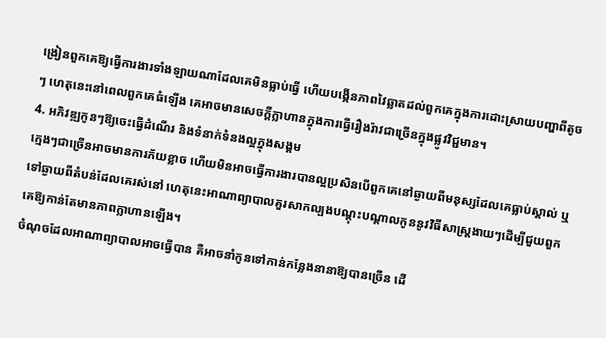ង្រៀនពួកគេឱ្យធ្វើការងារទាំងឡាយណាដែលគេមិនធ្លាប់ធ្វើ ហើយបង្កើនភាពវៃឆ្លាតដល់ពួកគេក្នុងការដោះស្រាយបញ្ហាពីតូចៗ ហេតុនេះនៅពេលពួកគេធំឡើង គេអាចមានសេចក្តីក្លាហានក្នុងការធ្វើរឿងរ៉ាវជាច្រើនក្នុងផ្លូវវិជ្ជមាន។
4. អភិវឌ្ឍកូនៗឱ្យចេះធ្វើដំណើរ និងទំនាក់ទំនងល្អក្នុងសង្គម
ក្មេងៗជាច្រើនអាចមានការភ័យខ្លាច ហើយមិនអាចធ្វើការងារបានល្អប្រសិនបើពួកគេនៅឆ្ងាយពីមនុស្សដែលគេធ្លាប់ស្គាល់ ឬទៅឆ្ងាយពីតំបន់ដែលគេរស់នៅ ហេតុនេះអាណាព្យាបាលគួរសាកល្បងបណ្តុះបណ្តាលកូននូវវិធីសាស្ត្រងាយៗដើម្បីជួយពួកគេឱ្យកាន់តែមានភាពក្លាហានឡើង។
ចំណុចដែលអាណាព្យាបាលអាចធ្វើបាន គឺអាចនាំកូនទៅកាន់កន្លែងនានាឱ្យបានច្រើន ដើ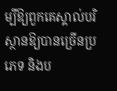ម្បីឱ្យពួកគេស្គាល់បរិស្ថានឱ្យបានច្រើនប្រភេទ និងប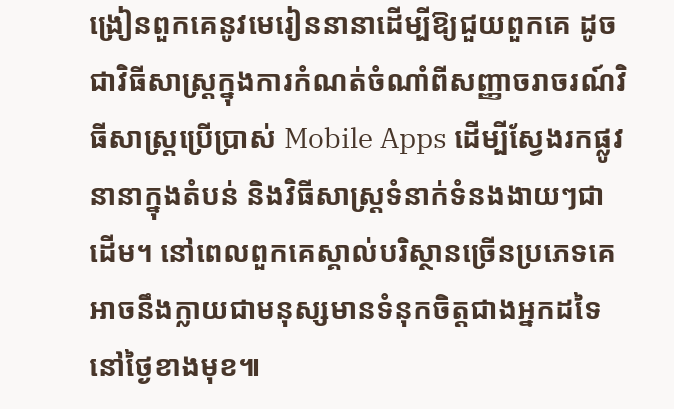ង្រៀនពួកគេនូវមេរៀននានាដើម្បីឱ្យជួយពួកគេ ដូចជាវិធីសាស្ត្រក្នុងការកំណត់ចំណាំពីសញ្ញាចរាចរណ៍វិធីសាស្ត្រប្រើប្រាស់ Mobile Apps ដើម្បីស្វែងរកផ្លូវនានាក្នុងតំបន់ និងវិធីសាស្ត្រទំនាក់ទំនងងាយៗជាដើម។ នៅពេលពួកគេស្គាល់បរិស្ថានច្រើនប្រភេទគេអាចនឹងក្លាយជាមនុស្សមានទំនុកចិត្តជាងអ្នកដទៃ នៅថ្ងៃខាងមុខ៕